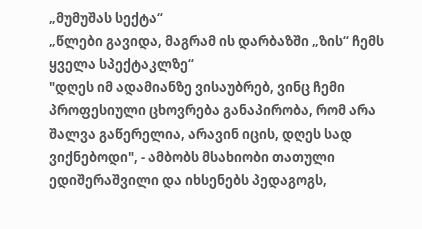„მუმუშას სექტა“
„წლები გავიდა, მაგრამ ის დარბაზში „ზის“ ჩემს ყველა სპექტაკლზე“
"დღეს იმ ადამიანზე ვისაუბრებ, ვინც ჩემი პროფესიული ცხოვრება განაპირობა, რომ არა შალვა გაწერელია, არავინ იცის, დღეს სად ვიქნებოდი", - ამბობს მსახიობი თათული ედიშერაშვილი და იხსენებს პედაგოგს,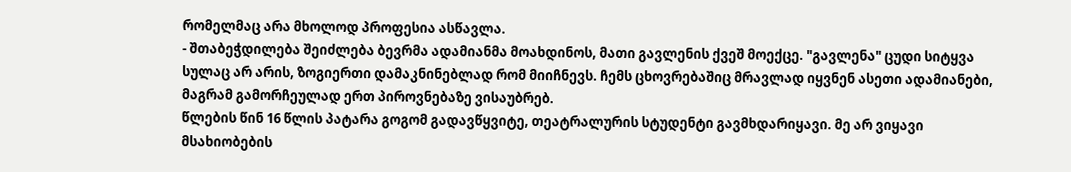რომელმაც არა მხოლოდ პროფესია ასწავლა.
- შთაბეჭდილება შეიძლება ბევრმა ადამიანმა მოახდინოს, მათი გავლენის ქვეშ მოექცე. "გავლენა" ცუდი სიტყვა სულაც არ არის, ზოგიერთი დამაკნინებლად რომ მიიჩნევს. ჩემს ცხოვრებაშიც მრავლად იყვნენ ასეთი ადამიანები, მაგრამ გამორჩეულად ერთ პიროვნებაზე ვისაუბრებ.
წლების წინ 16 წლის პატარა გოგომ გადავწყვიტე, თეატრალურის სტუდენტი გავმხდარიყავი. მე არ ვიყავი მსახიობების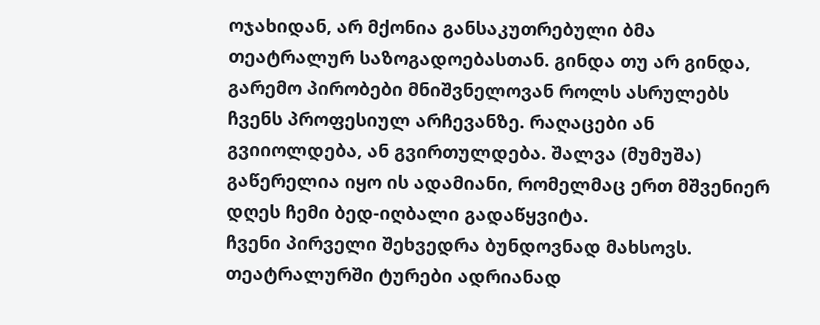ოჯახიდან, არ მქონია განსაკუთრებული ბმა თეატრალურ საზოგადოებასთან. გინდა თუ არ გინდა, გარემო პირობები მნიშვნელოვან როლს ასრულებს ჩვენს პროფესიულ არჩევანზე. რაღაცები ან გვიიოლდება, ან გვირთულდება. შალვა (მუმუშა) გაწერელია იყო ის ადამიანი, რომელმაც ერთ მშვენიერ დღეს ჩემი ბედ-იღბალი გადაწყვიტა.
ჩვენი პირველი შეხვედრა ბუნდოვნად მახსოვს. თეატრალურში ტურები ადრიანად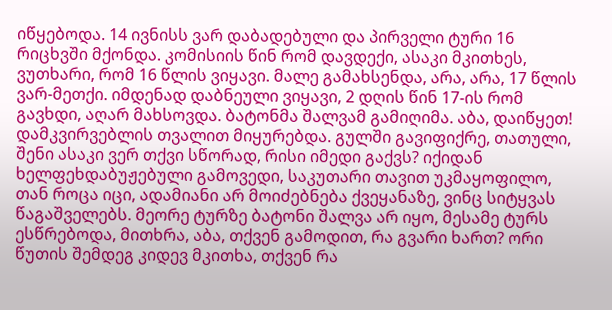იწყებოდა. 14 ივნისს ვარ დაბადებული და პირველი ტური 16 რიცხვში მქონდა. კომისიის წინ რომ დავდექი, ასაკი მკითხეს, ვუთხარი, რომ 16 წლის ვიყავი. მალე გამახსენდა, არა, არა, 17 წლის ვარ-მეთქი. იმდენად დაბნეული ვიყავი, 2 დღის წინ 17-ის რომ გავხდი, აღარ მახსოვდა. ბატონმა შალვამ გამიღიმა. აბა, დაიწყეთ! დამკვირვებლის თვალით მიყურებდა. გულში გავიფიქრე, თათული, შენი ასაკი ვერ თქვი სწორად, რისი იმედი გაქვს? იქიდან ხელფეხდაბუჟებული გამოვედი, საკუთარი თავით უკმაყოფილო, თან როცა იცი, ადამიანი არ მოიძებნება ქვეყანაზე, ვინც სიტყვას წაგაშველებს. მეორე ტურზე ბატონი შალვა არ იყო, მესამე ტურს ესწრებოდა, მითხრა, აბა, თქვენ გამოდით, რა გვარი ხართ? ორი წუთის შემდეგ კიდევ მკითხა, თქვენ რა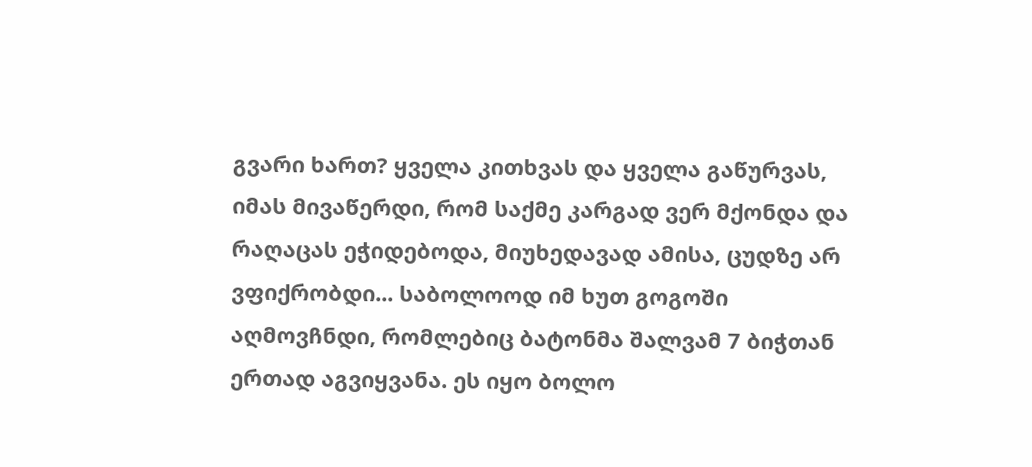გვარი ხართ? ყველა კითხვას და ყველა გაწურვას, იმას მივაწერდი, რომ საქმე კარგად ვერ მქონდა და რაღაცას ეჭიდებოდა, მიუხედავად ამისა, ცუდზე არ ვფიქრობდი... საბოლოოდ იმ ხუთ გოგოში აღმოვჩნდი, რომლებიც ბატონმა შალვამ 7 ბიჭთან ერთად აგვიყვანა. ეს იყო ბოლო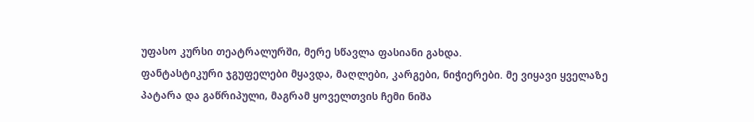უფასო კურსი თეატრალურში, მერე სწავლა ფასიანი გახდა.
ფანტასტიკური ჯგუფელები მყავდა, მაღლები, კარგები, ნიჭიერები. მე ვიყავი ყველაზე პატარა და გაწრიპული, მაგრამ ყოველთვის ჩემი ნიშა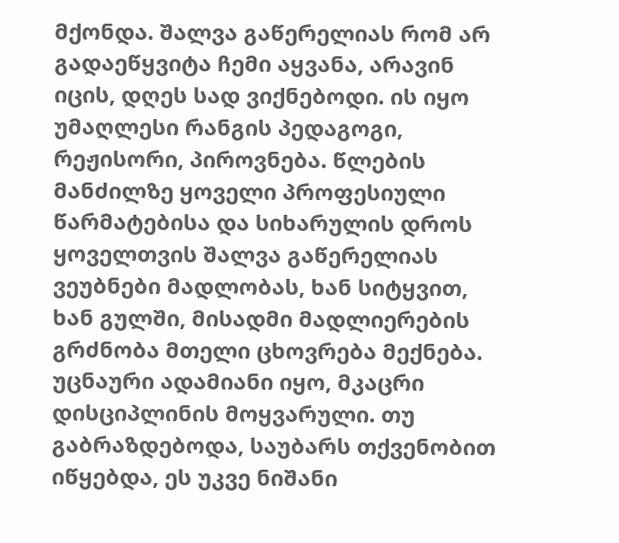მქონდა. შალვა გაწერელიას რომ არ გადაეწყვიტა ჩემი აყვანა, არავინ იცის, დღეს სად ვიქნებოდი. ის იყო უმაღლესი რანგის პედაგოგი, რეჟისორი, პიროვნება. წლების მანძილზე ყოველი პროფესიული წარმატებისა და სიხარულის დროს ყოველთვის შალვა გაწერელიას ვეუბნები მადლობას, ხან სიტყვით, ხან გულში, მისადმი მადლიერების გრძნობა მთელი ცხოვრება მექნება. უცნაური ადამიანი იყო, მკაცრი დისციპლინის მოყვარული. თუ გაბრაზდებოდა, საუბარს თქვენობით იწყებდა, ეს უკვე ნიშანი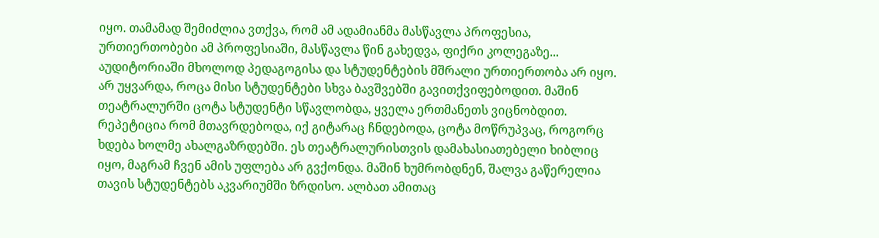იყო. თამამად შემიძლია ვთქვა, რომ ამ ადამიანმა მასწავლა პროფესია, ურთიერთობები ამ პროფესიაში, მასწავლა წინ გახედვა, ფიქრი კოლეგაზე... აუდიტორიაში მხოლოდ პედაგოგისა და სტუდენტების მშრალი ურთიერთობა არ იყო. არ უყვარდა, როცა მისი სტუდენტები სხვა ბავშვებში გავითქვიფებოდით. მაშინ თეატრალურში ცოტა სტუდენტი სწავლობდა, ყველა ერთმანეთს ვიცნობდით. რეპეტიცია რომ მთავრდებოდა, იქ გიტარაც ჩნდებოდა, ცოტა მოწრუპვაც, როგორც ხდება ხოლმე ახალგაზრდებში. ეს თეატრალურისთვის დამახასიათებელი ხიბლიც იყო, მაგრამ ჩვენ ამის უფლება არ გვქონდა. მაშინ ხუმრობდნენ, შალვა გაწერელია თავის სტუდენტებს აკვარიუმში ზრდისო. ალბათ ამითაც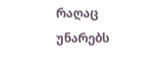რაღაც უნარებს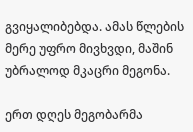გვიყალიბებდა. ამას წლების მერე უფრო მივხვდი, მაშინ უბრალოდ მკაცრი მეგონა.

ერთ დღეს მეგობარმა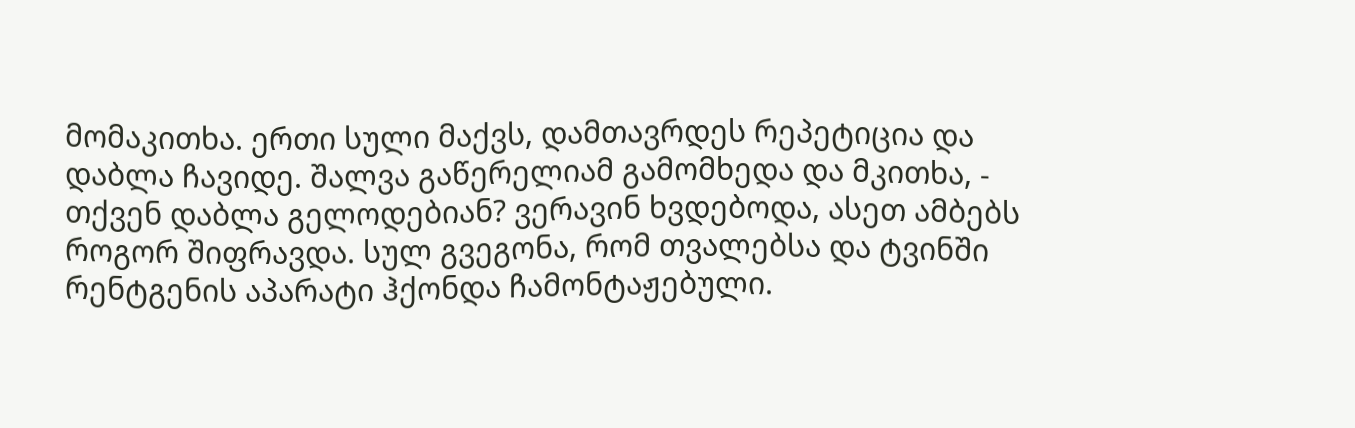მომაკითხა. ერთი სული მაქვს, დამთავრდეს რეპეტიცია და დაბლა ჩავიდე. შალვა გაწერელიამ გამომხედა და მკითხა, - თქვენ დაბლა გელოდებიან? ვერავინ ხვდებოდა, ასეთ ამბებს როგორ შიფრავდა. სულ გვეგონა, რომ თვალებსა და ტვინში რენტგენის აპარატი ჰქონდა ჩამონტაჟებული.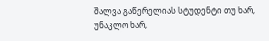შალვა გაწერელიას სტუდენტი თუ ხარ, უნაკლო ხარ,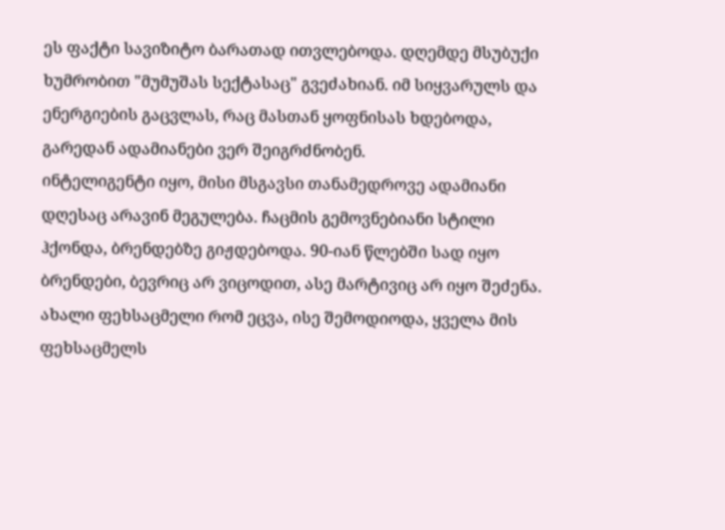ეს ფაქტი სავიზიტო ბარათად ითვლებოდა. დღემდე მსუბუქი ხუმრობით "მუმუშას სექტასაც" გვეძახიან. იმ სიყვარულს და ენერგიების გაცვლას, რაც მასთან ყოფნისას ხდებოდა, გარედან ადამიანები ვერ შეიგრძნობენ.
ინტელიგენტი იყო, მისი მსგავსი თანამედროვე ადამიანი დღესაც არავინ მეგულება. ჩაცმის გემოვნებიანი სტილი ჰქონდა, ბრენდებზე გიჟდებოდა. 90-იან წლებში სად იყო ბრენდები, ბევრიც არ ვიცოდით, ასე მარტივიც არ იყო შეძენა. ახალი ფეხსაცმელი რომ ეცვა, ისე შემოდიოდა, ყველა მის ფეხსაცმელს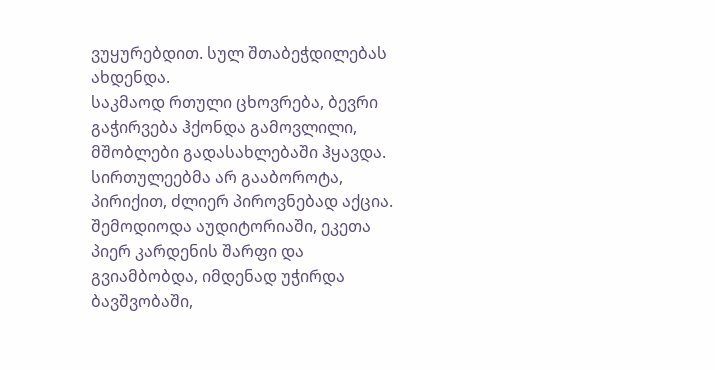ვუყურებდით. სულ შთაბეჭდილებას ახდენდა.
საკმაოდ რთული ცხოვრება, ბევრი გაჭირვება ჰქონდა გამოვლილი, მშობლები გადასახლებაში ჰყავდა. სირთულეებმა არ გააბოროტა, პირიქით, ძლიერ პიროვნებად აქცია. შემოდიოდა აუდიტორიაში, ეკეთა პიერ კარდენის შარფი და გვიამბობდა, იმდენად უჭირდა ბავშვობაში,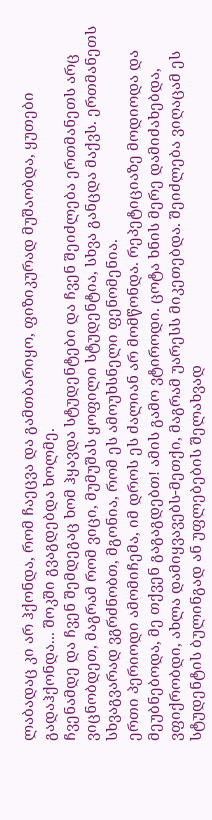ლაბადაც კი არ ჰქონდა, რომ ჩაეცვა და გამთბარიყო, ფიზიკურად მუშაობდა, ყუთები გადაჰქონდა... შოკში გვაგდებდა ხოლმე.
ჩვენამდე და ჩვენ შემდეგაც ხომ ჰყავდა სტუდენტები და ჩვენ შეიძლება ერთმანეთს არც ვიცნობდეთ, მაგრამ რომ ვიცი, მუმუშას ყოფილი სტუდენტია, სხვა განცდა მაქვს. ერთმანეთს სხვაგვარად ვგრძნობთ, მგონია, რომ ეს ამოუხსნელი ფენომენია.
ერთი პერიოდი ამომიჩემა, იმ დროს ეს ძალიან არ მომწონდა. რეპეტიციაზე მოდიოდა და მეუბნებოდა, მე თქვენ გაგაგდებთ! ამის გამო ვტიროდი. ცოტა ხნის მერე დამიძახებდა, ვფიქრობდი, ახლა დამიყვავებს-მეთქი, მაგრამ უარესს მიკეთებდა. შეიძლება ვიღაცამ ეს სტუდენტის ბულინგად ან უფლებების შელახვად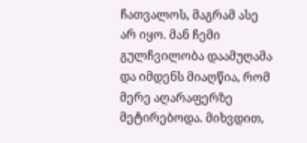ჩათვალოს, მაგრამ ასე არ იყო. მან ჩემი გულჩვილობა დაამუღამა და იმდენს მიაღწია, რომ მერე აღარაფერზე მეტირებოდა. მიხვდით,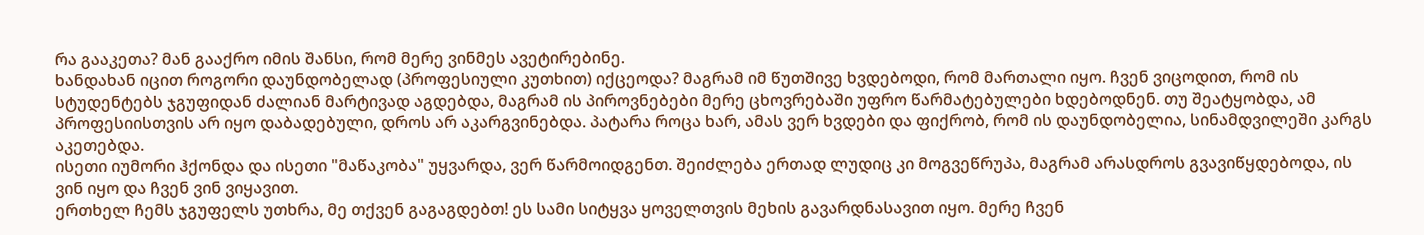რა გააკეთა? მან გააქრო იმის შანსი, რომ მერე ვინმეს ავეტირებინე.
ხანდახან იცით როგორი დაუნდობელად (პროფესიული კუთხით) იქცეოდა? მაგრამ იმ წუთშივე ხვდებოდი, რომ მართალი იყო. ჩვენ ვიცოდით, რომ ის სტუდენტებს ჯგუფიდან ძალიან მარტივად აგდებდა, მაგრამ ის პიროვნებები მერე ცხოვრებაში უფრო წარმატებულები ხდებოდნენ. თუ შეატყობდა, ამ პროფესიისთვის არ იყო დაბადებული, დროს არ აკარგვინებდა. პატარა როცა ხარ, ამას ვერ ხვდები და ფიქრობ, რომ ის დაუნდობელია, სინამდვილეში კარგს აკეთებდა.
ისეთი იუმორი ჰქონდა და ისეთი "მაწაკობა" უყვარდა, ვერ წარმოიდგენთ. შეიძლება ერთად ლუდიც კი მოგვეწრუპა, მაგრამ არასდროს გვავიწყდებოდა, ის ვინ იყო და ჩვენ ვინ ვიყავით.
ერთხელ ჩემს ჯგუფელს უთხრა, მე თქვენ გაგაგდებთ! ეს სამი სიტყვა ყოველთვის მეხის გავარდნასავით იყო. მერე ჩვენ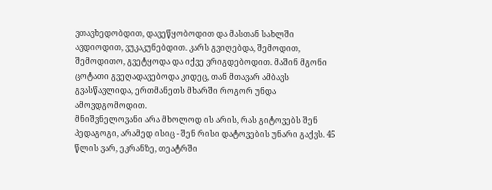ვთავხედობდით, დავეწყობოდით და მასთან სახლში ავდიოდით, ვუკაკუნებდით. კარს გვიღებდა, შემოდით, შემოდითო, გვეტყოდა და იქვე ვრიგდებოდით. მაშინ მგონი ცოტათი გვეღადავებოდა კიდეც, თან მთავარ ამბავს გვასწავლიდა, ერთმანეთს მხარში როგორ უნდა ამოვდგომოდით.
მნიშვნელოვანი არა მხოლოდ ის არის, რას გიტოვებს შენ პედაგოგი, არამედ ისიც - შენ რისი დატოვების უნარი გაქვს. 45 წლის ვარ, ეკრანზე, თეატრში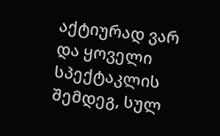აქტიურად ვარ და ყოველი სპექტაკლის შემდეგ, სულ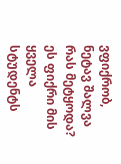ვფიქრობ, ნეტავ შალვა რას მეტყოდა? ეს ფიქრი მის ყველა სტუდენტს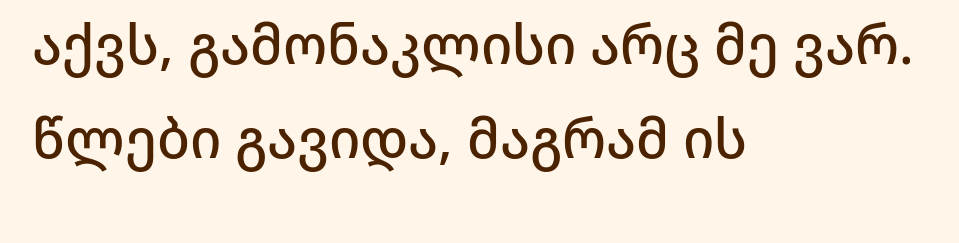აქვს, გამონაკლისი არც მე ვარ. წლები გავიდა, მაგრამ ის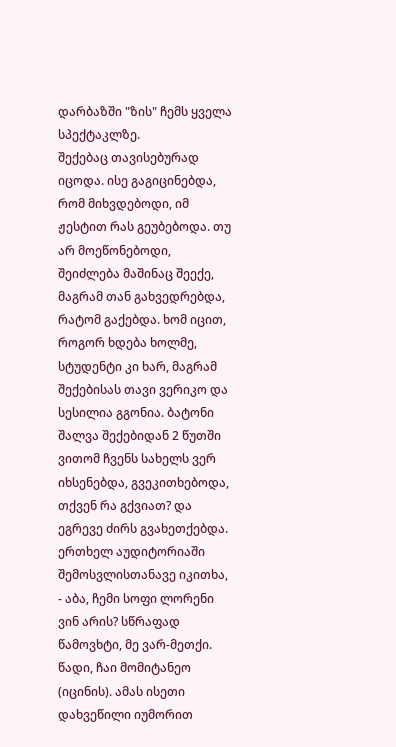დარბაზში "ზის" ჩემს ყველა სპექტაკლზე.
შექებაც თავისებურად იცოდა. ისე გაგიცინებდა, რომ მიხვდებოდი, იმ ჟესტით რას გეუბებოდა. თუ არ მოეწონებოდი, შეიძლება მაშინაც შეექე, მაგრამ თან გახვედრებდა, რატომ გაქებდა. ხომ იცით, როგორ ხდება ხოლმე, სტუდენტი კი ხარ, მაგრამ შექებისას თავი ვერიკო და სესილია გგონია. ბატონი შალვა შექებიდან 2 წუთში ვითომ ჩვენს სახელს ვერ იხსენებდა, გვეკითხებოდა, თქვენ რა გქვიათ? და ეგრევე ძირს გვახეთქებდა.
ერთხელ აუდიტორიაში შემოსვლისთანავე იკითხა, - აბა, ჩემი სოფი ლორენი ვინ არის? სწრაფად წამოვხტი, მე ვარ-მეთქი. წადი, ჩაი მომიტანეო (იცინის). ამას ისეთი დახვეწილი იუმორით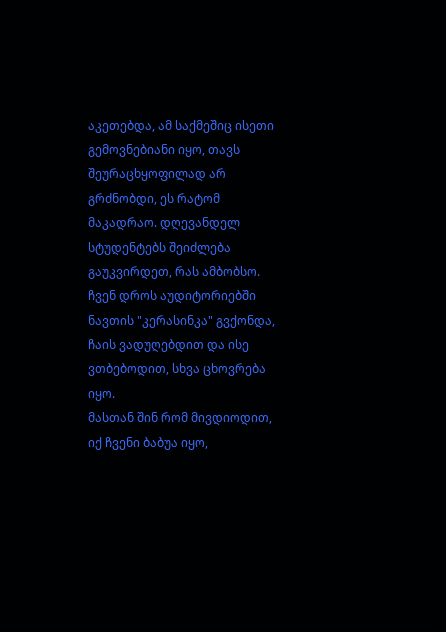აკეთებდა, ამ საქმეშიც ისეთი გემოვნებიანი იყო, თავს შეურაცხყოფილად არ გრძნობდი, ეს რატომ მაკადრაო. დღევანდელ სტუდენტებს შეიძლება გაუკვირდეთ, რას ამბობსო. ჩვენ დროს აუდიტორიებში ნავთის "კერასინკა" გვქონდა, ჩაის ვადუღებდით და ისე ვთბებოდით, სხვა ცხოვრება იყო.
მასთან შინ რომ მივდიოდით, იქ ჩვენი ბაბუა იყო,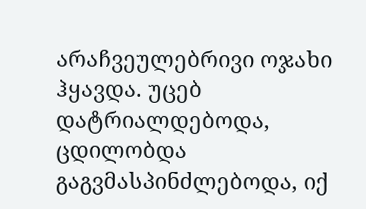არაჩვეულებრივი ოჯახი ჰყავდა. უცებ დატრიალდებოდა, ცდილობდა გაგვმასპინძლებოდა, იქ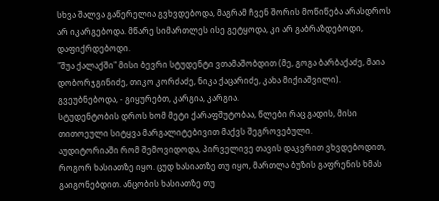სხვა შალვა გაწერელია გვხვდებოდა, მაგრამ ჩვენ შორის მოწიწება არასდროს არ იკარგებოდა. მწარე სიმართლეს ისე გეტყოდა, კი არ გაბრაზდებოდი, დაფიქრდებოდი.
"შუა ქალაქში" მისი ბევრი სტუდენტი ვთამაშობდით (მე, გოგა ბარბაქაძე, მაია დობორჯგინიძე, თიკო კორძაძე, ნიკა ქაცარიძე, კახა მიქიაშვილი). გვეუბნებოდა, - გიყურებთ, კარგია, კარგია.
სტუდენტობის დროს ხომ მეტი ქარაფშუტობაა, წლები რაც გადის, მისი თითოეული სიტყვა მარგალიტებივით მაქვს შეგროვებული.
აუდიტორიაში რომ შემოვიდოდა, პირველივე თავის დაკვრით ვხვდებოდით, როგორ ხასიათზე იყო. ცუდ ხასიათზე თუ იყო, მართლა ბუზის გაფრენის ხმას გაიგონებდით. ანცობის ხასიათზე თუ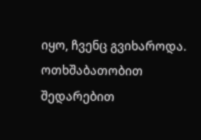იყო, ჩვენც გვიხაროდა. ოთხშაბათობით შედარებით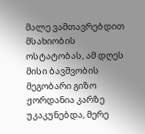მალე ვამთავრებდით მსახიობის ოსტატობას, ამ დღეს მისი ბავშვობის მეგობარი გიზო ჟორდანია კარზე უკაკუნებდა, მერე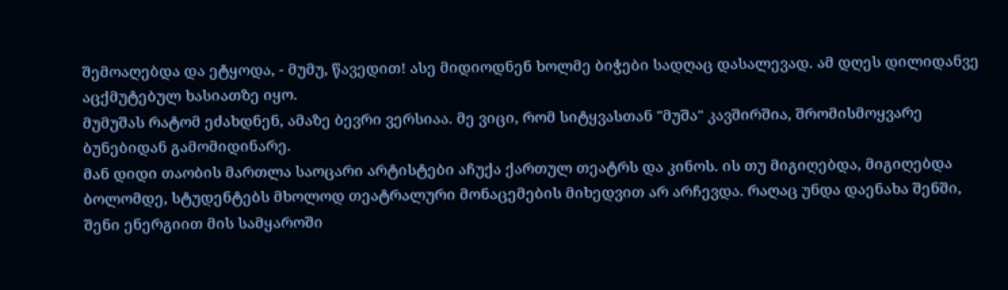შემოაღებდა და ეტყოდა, - მუმუ, წავედით! ასე მიდიოდნენ ხოლმე ბიჭები სადღაც დასალევად. ამ დღეს დილიდანვე აცქმუტებულ ხასიათზე იყო.
მუმუშას რატომ ეძახდნენ, ამაზე ბევრი ვერსიაა. მე ვიცი, რომ სიტყვასთან "მუშა" კავშირშია, შრომისმოყვარე ბუნებიდან გამომიდინარე.
მან დიდი თაობის მართლა საოცარი არტისტები აჩუქა ქართულ თეატრს და კინოს. ის თუ მიგიღებდა, მიგიღებდა ბოლომდე, სტუდენტებს მხოლოდ თეატრალური მონაცემების მიხედვით არ არჩევდა. რაღაც უნდა დაენახა შენში, შენი ენერგიით მის სამყაროში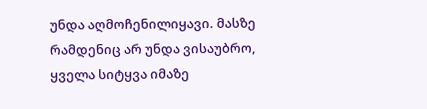უნდა აღმოჩენილიყავი. მასზე რამდენიც არ უნდა ვისაუბრო, ყველა სიტყვა იმაზე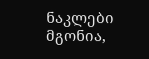ნაკლები მგონია,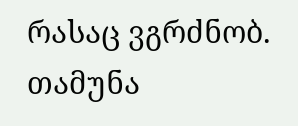რასაც ვგრძნობ.
თამუნა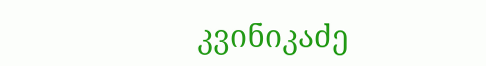კვინიკაძე